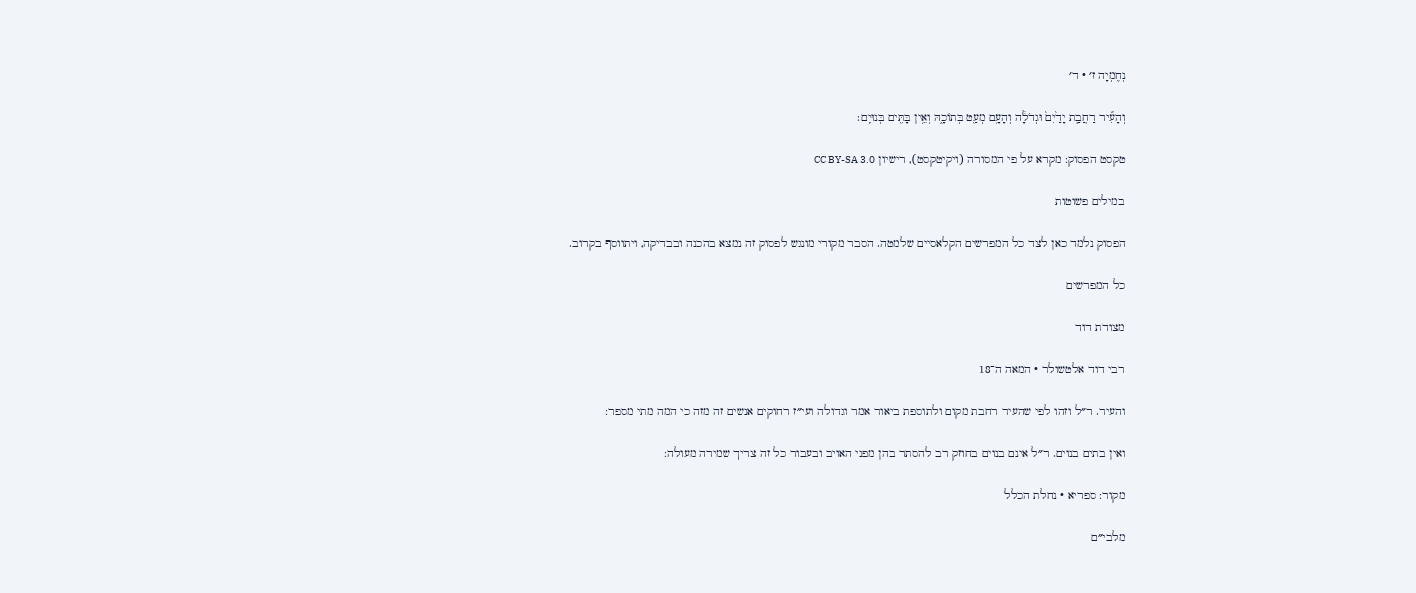נְחֶמְיָה ז׳ · ד׳

וְהָעִ֞יר רַחֲבַ֤ת יָדַ֙יִם֙ וּגְדֹלָ֔ה וְהָעָ֥ם מְעַ֖ט בְּתוֹכָ֑הּ וְאֵ֥ין בָּתִּ֖ים בְּנוּיִֽם׃

טקסט הפסוק: מקרא על פי המסורה (ויקיטקסט), רישיון CC BY-SA 3.0

במילים פשוטות

הפסוק נלמד כאן לצד כל המפרשים הקלאסיים שלמטה. הסבר מקורי מונגש לפסוק זה נמצא בהכנה ובבדיקה, ויתווסף בקרוב.

כל המפרשים

מצודת דוד

רבי דוד אלטשולר · המאה ה־18

והעיר. ר״ל וזהו לפי שהעיר רחבת מקום ולתוספת ביאור אמר וגדולה ועי״ז רחוקים אנשים זה מזה כי המה מתי מספר:

ואין בתים בנוים. ר״ל אינם בנוים בחוזק רב להסתר בהן מפני האויב ובעבור כל זה צריך שמירה מעולה:

מקור: ספריא · נחלת הכלל

מלבי״ם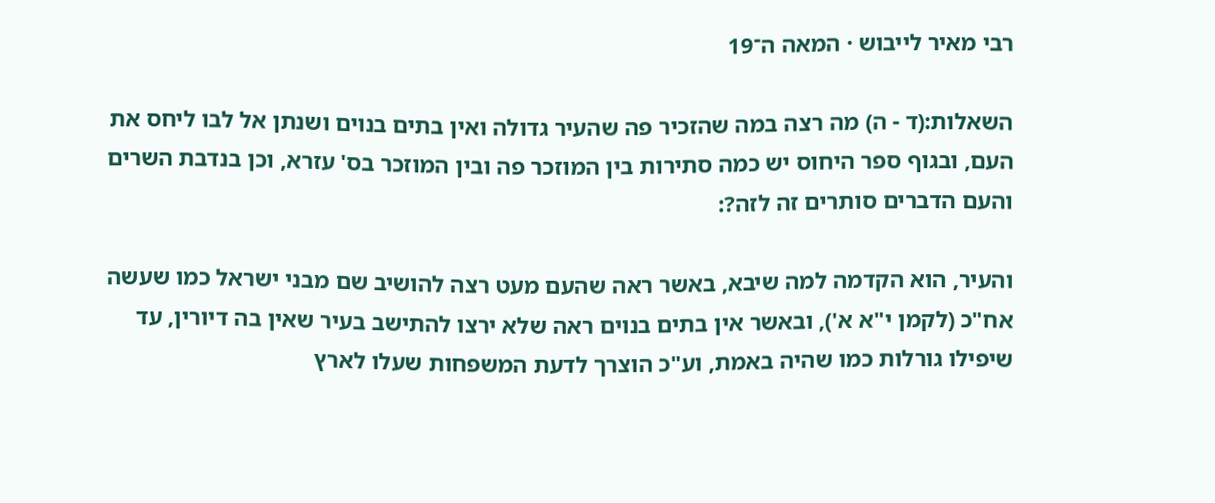רבי מאיר לייבוש · המאה ה־19

השאלות:(ד - ה) מה רצה במה שהזכיר פה שהעיר גדולה ואין בתים בנוים ושנתן אל לבו ליחס את העם, ובגוף ספר היחוס יש כמה סתירות בין המוזכר פה ובין המוזכר בס' עזרא, וכן בנדבת השרים והעם הדברים סותרים זה לזה?:

והעיר, הוא הקדמה למה שיבא, באשר ראה שהעם מעט רצה להושיב שם מבני ישראל כמו שעשה אח"כ (לקמן י"א א'), ובאשר אין בתים בנוים ראה שלא ירצו להתישב בעיר שאין בה דיורין, עד שיפילו גורלות כמו שהיה באמת, וע"כ הוצרך לדעת המשפחות שעלו לארץ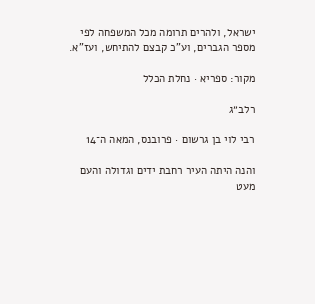ישראל, ולהרים תרומה מכל המשפחה לפי מספר הגברים, וע"כ קבצם להתיחש, ועז"א.

מקור: ספריא · נחלת הכלל

רלב״ג

רבי לוי בן גרשום · פרובנס, המאה ה־14

והנה היתה העיר רחבת ידים וגדולה והעם מעט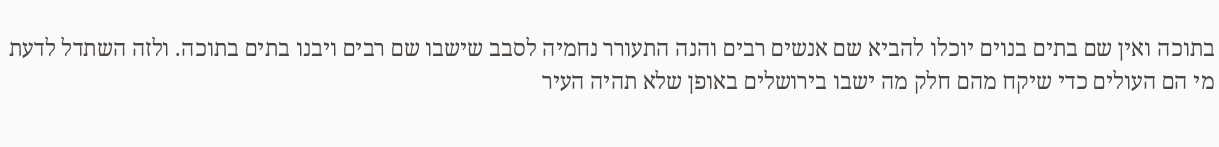בתוכה ואין שם בתים בנוים יוכלו להביא שם אנשים רבים והנה התעורר נחמיה לסבב שישבו שם רבים ויבנו בתים בתוכה. ולזה השתדל לדעת מי הם העולים כדי שיקח מהם חלק מה ישבו בירושלים באופן שלא תהיה העיר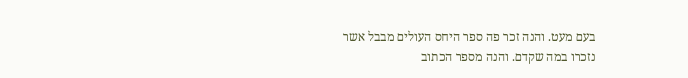בעם מעט. והנה זכר פה ספר היחס העולים מבבל אשר נזכרו במה שקדם. והנה מספר הכתוב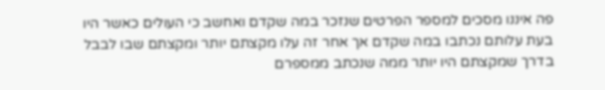פה איננו מסכים למספר הפרטים שנזכר במה שקדם ואחשב כי העולים כאשר היו בעת עלותם נכתבו במה שקדם אך אחר זה עלו מקצתם יותר ומקצתם שבו לבבל בדרך שמקצתם היו יותר ממה שנכתב ממספרם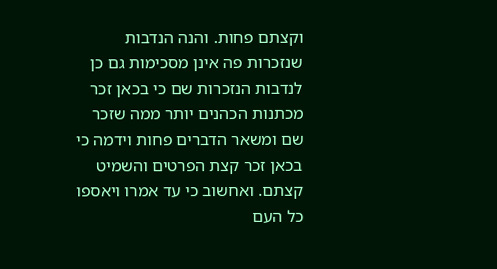וקצתם פחות. והנה הנדבות שנזכרות פה אינן מסכימות גם כן לנדבות הנזכרות שם כי בכאן זכר מכתנות הכהנים יותר ממה שזכר שם ומשאר הדברים פחות וידמה כי בכאן זכר קצת הפרטים והשמיט קצתם. ואחשוב כי עד אמרו ויאספו כל העם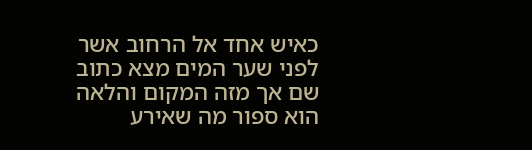כאיש אחד אל הרחוב אשר לפני שער המים מצא כתוב שם אך מזה המקום והלאה הוא ספור מה שאירע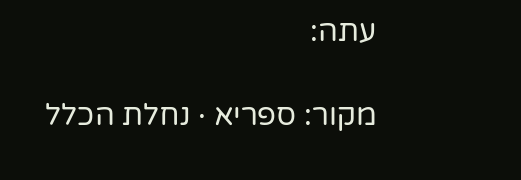עתה:

מקור: ספריא · נחלת הכלל